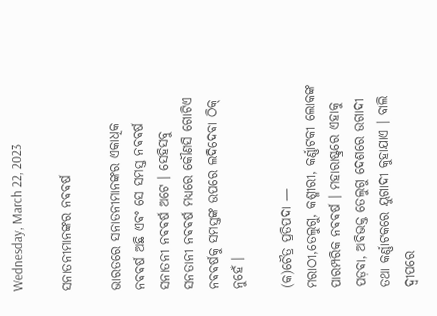Wednesday, March 22, 2023

ସନାତନୀମାନଙ୍କର ନଵଵର୍ଷ

ଭାରତରେ ସନାତନୀମାନଙ୍କର ଏକାଧିକ ନଵଵର୍ଷ ଅଛି ଏଵଂ ସେ ସମସ୍ତ ନଵଵର୍ଷ ସନାତନୀ ନଵଵର୍ଷ ଅଟେ । ସେହିସବୁ ସନତାନୀ ନଵଵର୍ଷ ମଧ୍ୟରେ କୌଣସି ଗୋଟିଏ ନଵଵର୍ଷକୁ ସମସ୍ତଙ୍କ ଉପରେ ଲଦିଦେଵା ଠିକ୍ ନୁହେଁ ।

(କ)ଚୈତ୍ର ପ୍ରତିପଦା —
ମରାଠୀ,ତେଲୁଗୁ, କଶ୍ମୀରୀ, କର୍ଣ୍ଣାଟକୀ ଲୋକଙ୍କ ପାରମ୍ପରିକ ନଵଵର୍ଷ । ମହାରାଷ୍ଟ୍ରରେ ଏହାକୁ ପଡ଼ଵା, ଅଵିଭକ୍ତ ତେଲୁଗୁ ଦେଶରେ ଉଗାଦୀ ତଥା କର୍ଣ୍ଣାଟକରେ ୟୁଗାଦୀ କୁହାଯାଏ । ବାଲି ଦ୍ଵୀପରେ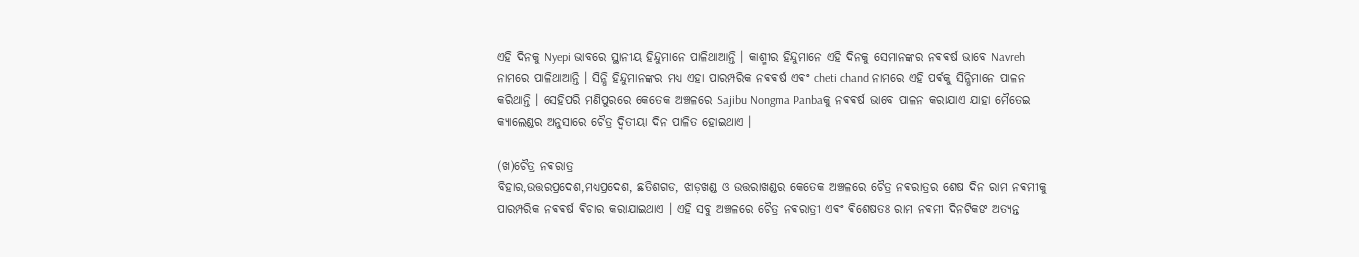ଏହି ଦିନକୁ Nyepi ଭାବରେ ସ୍ଥାନୀୟ ହିନ୍ଦୁମାନେ ପାଳିଥାଆନ୍ତି । କାଶ୍ମୀର ହିନ୍ଦୁମାନେ ଏହି ଦିନକୁ ସେମାନଙ୍କର ନଵଵର୍ଷ ଭାବେ Navreh ନାମରେ ପାଳିଥାଆନ୍ତି । ସିନ୍ଧି ହିନ୍ଦୁମାନଙ୍କର ମଧ୍ୟ ଏହା ପାରମ୍ପରିକ ନଵଵର୍ଷ ଏଵଂ cheti chand ନାମରେ ଏହି ପର୍ଵକୁ ସିନ୍ଧିମାନେ ପାଳନ କରିଥାନ୍ତି । ସେହିପରି ମଣିପୁରରେ କେତେକ ଅଞ୍ଚଳରେ Sajibu Nongma Panbaକୁ ନଵଵର୍ଷ ଭାବେ ପାଳନ କରାଯାଏ ଯାହା ମୈତେଇ କ୍ୟାଲେଣ୍ଡର ଅନୁସାରେ ଚୈତ୍ର ଦ୍ଵିତୀୟା ଦିନ ପାଳିତ ହୋଇଥାଏ ।

(ଖ)ଚୈତ୍ର ନଵରାତ୍ର
ବିହାର,ଉତ୍ତରପ୍ରଦେଶ,ମଧ୍ୟପ୍ରଦେଶ, ଛତିଶଗଡ, ଝାଡ଼ଖଣ୍ଡ ଓ ଉତ୍ତରାଖଣ୍ଡର କେତେକ ଅଞ୍ଚଳରେ ଚୈତ୍ର ନଵରାତ୍ରର ଶେଷ ଦିନ ରାମ ନଵମୀକୁ ପାରମ୍ପରିକ ନଵଵର୍ଷ ଵିଚାର କରାଯାଇଥାଏ । ଏହି ସବୁ ଅଞ୍ଚଳରେ ଚୈତ୍ର ନଵରାତ୍ରୀ ଏଵଂ ଵିଶେଷତଃ ରାମ ନଵମୀ ଦିନଟିକଙ ଅତ୍ୟନ୍ତ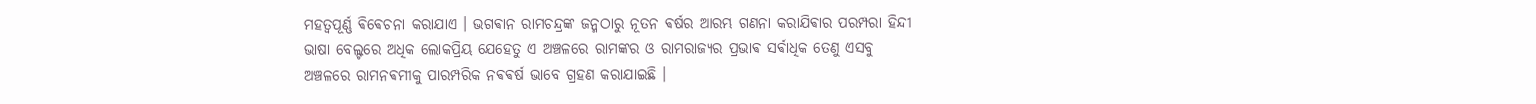ମହତ୍ୱପୂର୍ଣ୍ଣ ଵିଵେଚନା କରାଯାଏ । ଭଗଵାନ ରାମଚନ୍ଦ୍ରଙ୍କ ଜନ୍ମଠାରୁ ନୂତନ ଵର୍ଷର ଆରମ୍ଭ ଗଣନା କରାଯିଵାର ପରମ୍ପରା ହିନ୍ଦୀ ଭାଷା ବେଲ୍ଟରେ ଅଧିକ ଲୋକପ୍ରିୟ ଯେହେତୁ ଏ ଅଞ୍ଚଳରେ ରାମଙ୍କର ଓ ରାମରାଜ୍ୟର ପ୍ରଭାଵ ସର୍ଵାଧିକ ତେଣୁ ଏସବୁ ଅଞ୍ଚଳରେ ରାମନଵମୀକୁ ପାରମ୍ପରିକ ନଵଵର୍ଷ ଭାବେ ଗ୍ରହଣ କରାଯାଇଛି ।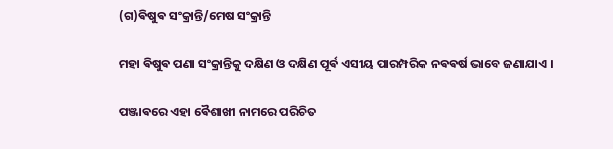(ଗ)ଵିଷୁଵ ସଂକ୍ରାନ୍ତି/ମେଷ ସଂକ୍ରାନ୍ତି

ମହା ଵିଷୁଵ ପଣା ସଂକ୍ରାନ୍ତିକୁ ଦକ୍ଷିଣ ଓ ଦକ୍ଷିଣ ପୂର୍ଵ ଏସୀୟ ପାରମ୍ପରିକ ନଵଵର୍ଷ ଭାବେ ଜଣାଯାଏ ।

ପଞ୍ଜାଵରେ ଏହା ଵୈଶାଖୀ ନାମରେ ପରିଚିତ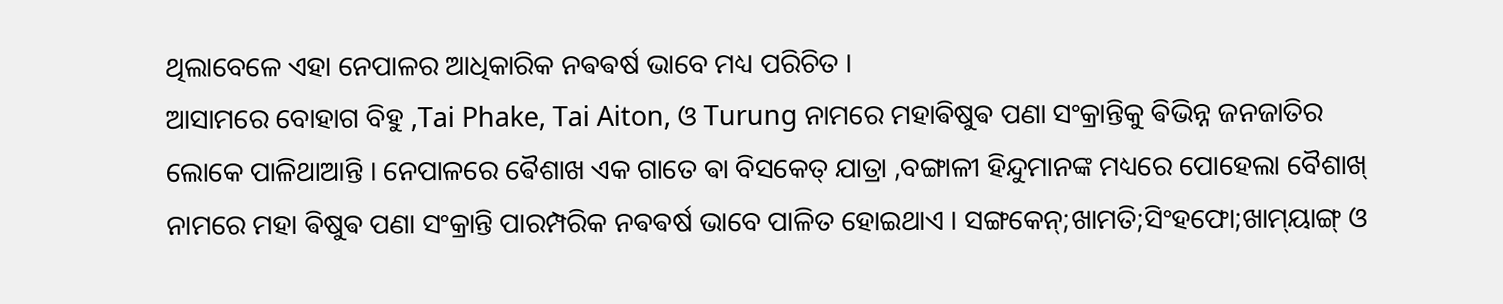ଥିଲାବେଳେ ଏହା ନେପାଳର ଆଧିକାରିକ ନଵଵର୍ଷ ଭାବେ ମଧ୍ୟ ପରିଚିତ ।
ଆସାମରେ ବୋହାଗ ବିହୁ ,Tai Phake, Tai Aiton, ଓ Turung ନାମରେ ମହାଵିଷୁଵ ପଣା ସଂକ୍ରାନ୍ତିକୁ ଵିଭିନ୍ନ ଜନଜାତିର ଲୋକେ ପାଳିଥାଆନ୍ତି । ନେପାଳରେ ଵୈଶାଖ ଏକ ଗାତେ ଵା ବିସକେତ୍ ଯାତ୍ରା ,ବଙ୍ଗାଳୀ ହିନ୍ଦୁମାନଙ୍କ ମଧ୍ୟରେ ପୋହେଲା ବୈଶାଖ୍ ନାମରେ ମହା ଵିଷୁଵ ପଣା ସଂକ୍ରାନ୍ତି ପାରମ୍ପରିକ ନଵଵର୍ଷ ଭାବେ ପାଳିତ ହୋଇଥାଏ । ସଙ୍ଗକେନ୍;ଖାମତି;ସିଂହଫୋ;ଖାମ୍‌ୟାଙ୍ଗ୍ ଓ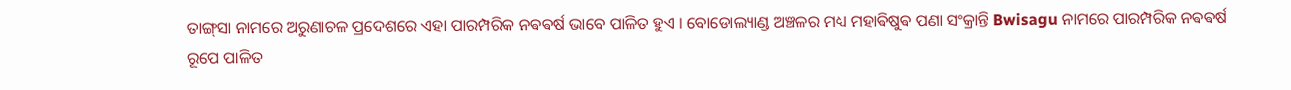ତାଙ୍ଗ୍‌ସା ନାମରେ ଅରୁଣାଚଳ ପ୍ରଦେଶରେ ଏହା ପାରମ୍ପରିକ ନଵଵର୍ଷ ଭାବେ ପାଳିତ ହୁଏ । ବୋଡୋଲ୍ୟାଣ୍ଡ ଅଞ୍ଚଳର ମଧ୍ୟ ମହାଵିଷୁଵ ପଣା ସଂକ୍ରାନ୍ତି Bwisagu ନାମରେ ପାରମ୍ପରିକ ନଵଵର୍ଷ ରୂପେ ପାଳିତ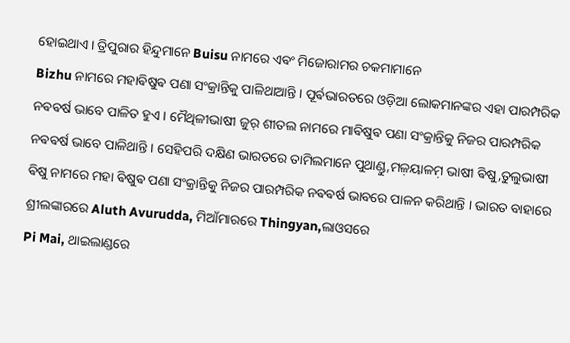ହୋଇଥାଏ । ତ୍ରିପୁରାର ହିନ୍ଦୁମାନେ Buisu ନାମରେ ଏଵଂ ମିଜୋରାମର ଚକମାମାନେ
Bizhu ନାମରେ ମହାଵିଷୁଵ ପଣା ସଂକ୍ରାନ୍ତିକୁ ପାଳିଥାଆନ୍ତି ‌। ପୂର୍ଵଭାରତରେ ଓଡ଼ିଆ ଲୋକମାନଙ୍କର ଏହା ପାରମ୍ପରିକ ନଵଵର୍ଷ ଭାବେ ପାଳିତ ହୁଏ । ମୈଥିଳୀଭାଷୀ ଜୁର୍ ଶୀତଲ ନାମରେ ମାଵିଷୁଵ ପଣା ସଂକ୍ରାନ୍ତିକୁ ନିଜର ପାରମ୍ପରିକ ନଵଵର୍ଷ ଭାବେ ପାଳିଥାନ୍ତି । ସେହିପରି ଦକ୍ଷିଣ ଭାରତରେ ତାମିଲମାନେ ପୁଥାଣ୍ଡୁ,ମଳ଼ୟାଳମ଼ ଭାଷୀ ଵିଷୁ,ତୁଲୁଭାଷୀ ଵିଷୁ ନାମରେ ମହା ଵିଷୁଵ ପଣା ସଂକ୍ରାନ୍ତିକୁ ନିଜର ପାରମ୍ପରିକ ନଵଵର୍ଷ ଭାବରେ ପାଳନ କରିଥାନ୍ତି । ଭାରତ ବାହାରେ ଶ୍ରୀଲଙ୍କାରରେ Aluth Avurudda, ମିଆଁମାରରେ Thingyan,ଲାଓସରେ
Pi Mai, ଥାଇଲାଣ୍ଡରେ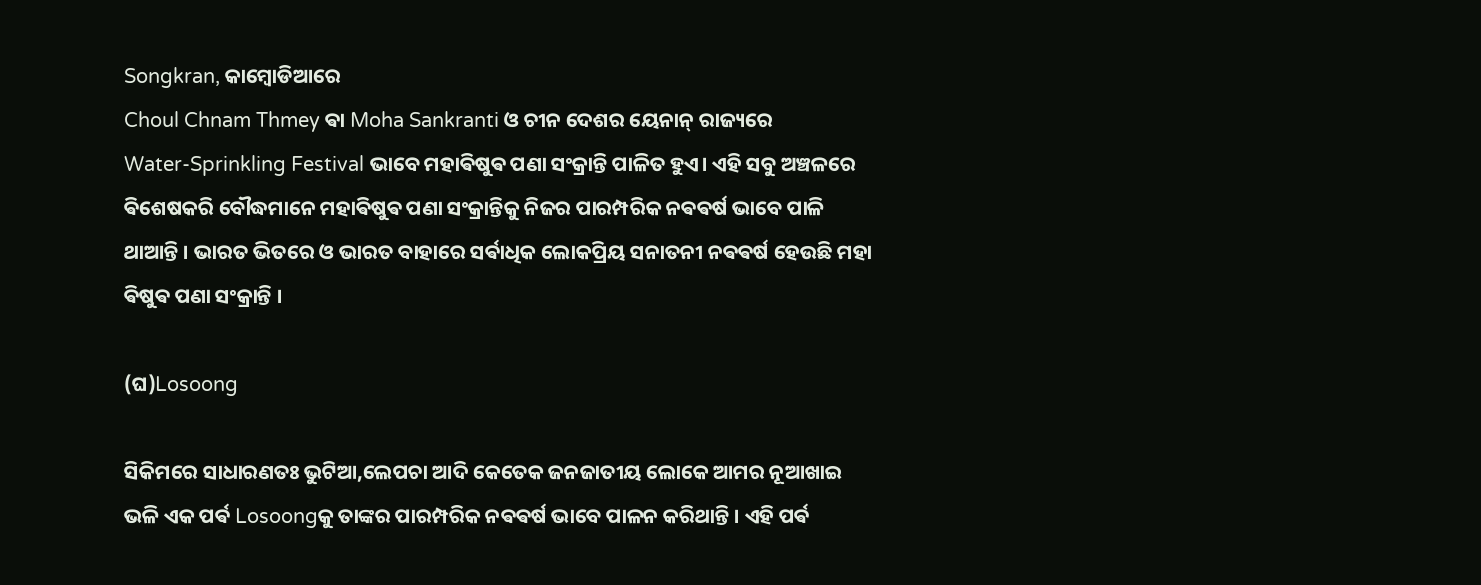Songkran, କାମ୍ବୋଡିଆରେ
Choul Chnam Thmey ଵା Moha Sankranti ଓ ଚୀନ ଦେଶର ୟେନାନ୍ ରାଜ୍ୟରେ
Water-Sprinkling Festival ଭାବେ ମହାଵିଷୁଵ ପଣା ସଂକ୍ରାନ୍ତି ପାଳିତ ହୁଏ। ଏହି ସବୁ ଅଞ୍ଚଳରେ ଵିଶେଷକରି ବୌଦ୍ଧମାନେ ମହାଵିଷୁଵ ପଣା ସଂକ୍ରାନ୍ତିକୁ ନିଜର ପାରମ୍ପରିକ ନଵଵର୍ଷ ଭାବେ ପାଳି ଥାଆନ୍ତି । ଭାରତ ଭିତରେ ଓ ଭାରତ ବାହାରେ ସର୍ଵାଧିକ ଲୋକପ୍ରିୟ ସନାତନୀ ନଵଵର୍ଷ ହେଉଛି ମହା ଵିଷୁଵ ପଣା ସଂକ୍ରାନ୍ତି ।‌

(ଘ)Losoong

ସିକିମରେ ସାଧାରଣତଃ ଭୁଟିଆ,ଲେପଚା ଆଦି କେତେକ ଜନଜାତୀୟ ଲୋକେ ଆମର ନୂଆଖାଇ ଭଳି ଏକ ପର୍ଵ Losoongକୁ ତାଙ୍କର ପାରମ୍ପରିକ ନଵଵର୍ଷ ଭାବେ ପାଳନ କରିଥାନ୍ତି । ଏହି ପର୍ଵ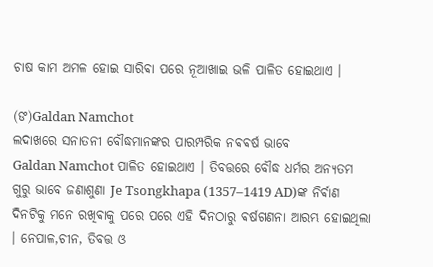ଚାଷ କାମ ଅମଳ ହୋଇ ସାରିଵା ପରେ ନୂଆଖାଇ ଭଳି ପାଳିତ ହୋଇଥାଏ ।

(ଙ)Galdan Namchot
ଲଦାଖରେ ସନାତନୀ ବୌଦ୍ଧମାନଙ୍କର ପାରମ୍ପରିକ ନଵଵର୍ଷ ଭାବେ
Galdan Namchot ପାଳିତ ହୋଇଥାଏ । ତିବତ୍ତରେ ବୌଦ୍ଧ ଧର୍ମର ଅନ୍ଯତମ ଗୁରୁ ଭାବେ ଜଣାଶୁଣା Je Tsongkhapa (1357–1419 AD)ଙ୍କ ନିର୍ଵାଣ ଦିନଟିକୁ ମନେ ରଖିଵାକୁ ପରେ ପରେ ଏହି ଦିନଠାରୁ ଵର୍ଷଗଣନା ଆରମ୍ଭ ହୋଇଥିଲା । ନେପାଳ,ଚୀନ, ତିବତ୍ତ ଓ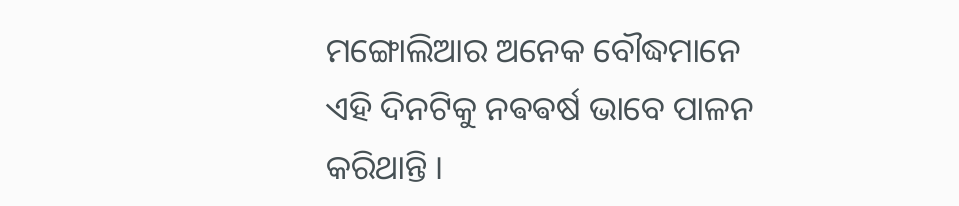ମଙ୍ଗୋଲିଆର ଅନେକ ବୌଦ୍ଧମାନେ ଏହି ଦିନଟିକୁ ନଵଵର୍ଷ ଭାବେ ପାଳନ କରିଥାନ୍ତି ।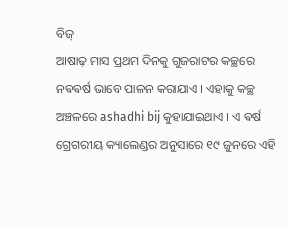ବିଜ୍
ଆଷାଢ଼ ମାସ ପ୍ରଥମ ଦିନକୁ ଗୁଜରାଟର କଚ୍ଛରେ ନଵଵର୍ଷ ଭାବେ ପାଳନ କରାଯାଏ । ଏହାକୁ କଚ୍ଛ ଅଞ୍ଚଳରେ ashadhi bij କୁହାଯାଇଥାଏ । ଏ ଵର୍ଷ ଗ୍ରେଗରୀୟ କ୍ୟାଲେଣ୍ଡର ଅନୁସାରେ ୧୯ ଜୁନରେ ଏହି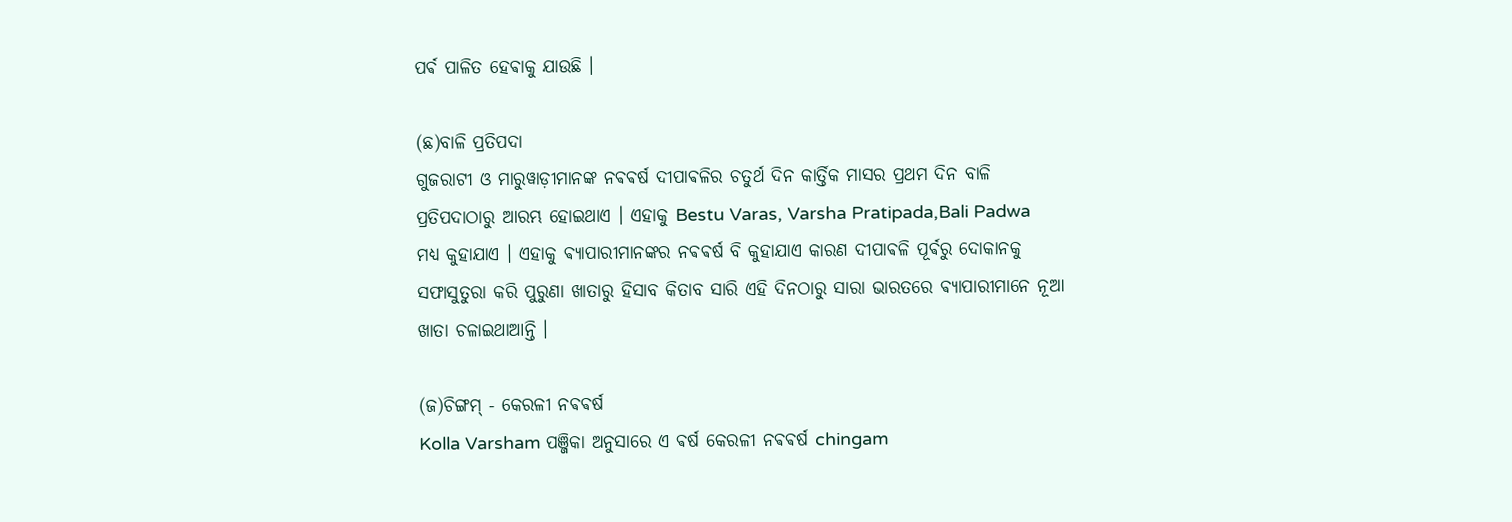ପର୍ଵ ପାଳିତ ହେଵାକୁ ଯାଉଛି ।

(ଛ)ବାଳି ପ୍ରତିପଦା
ଗୁଜରାଟୀ ଓ ମାରୁୱାଡ଼ୀମାନଙ୍କ ନଵଵର୍ଷ ଦୀପାଵଳିର ଚତୁର୍ଥ ଦିନ କାର୍ତ୍ତିକ ମାସର ପ୍ରଥମ ଦିନ ବାଳି ପ୍ରତିପଦାଠାରୁ ଆରମ୍ଭ ହୋଇଥାଏ । ଏହାକୁ Bestu Varas, Varsha Pratipada,Bali Padwa ମଧ୍ୟ କୁହାଯାଏ । ଏହାକୁ ଵ୍ଯାପାରୀମାନଙ୍କର ନଵଵର୍ଷ ବି କୁହାଯାଏ କାରଣ ଦୀପାଵଳି ପୂର୍ଵରୁ ଦୋକାନକୁ ସଫାସୁତୁରା କରି ପୁରୁଣା ଖାତାରୁ ହିସାବ କିତାବ ସାରି ଏହି ଦିନଠାରୁ ସାରା ଭାରତରେ ଵ୍ୟାପାରୀମାନେ ନୂଆ ଖାତା ଚଳାଇଥାଆନ୍ତି ।

(ଜ)ଚିଙ୍ଗମ୍ - କେରଳୀ ନଵଵର୍ଷ
Kolla Varsham ପଞ୍ଜିକା ଅନୁସାରେ ଏ ଵର୍ଷ କେରଳୀ ନଵଵର୍ଷ chingam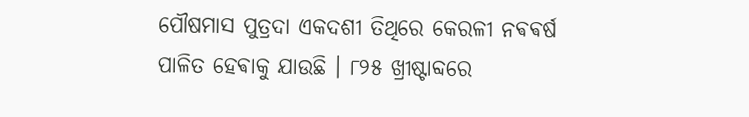ପୌଷମାସ ପୁତ୍ରଦା ଏକଦଶୀ ତିଥିରେ କେରଳୀ ନଵଵର୍ଷ ପାଳିତ ହେଵାକୁ ଯାଉଛି । ୮୨୫ ଖ୍ରୀଷ୍ଟାବ୍ଦରେ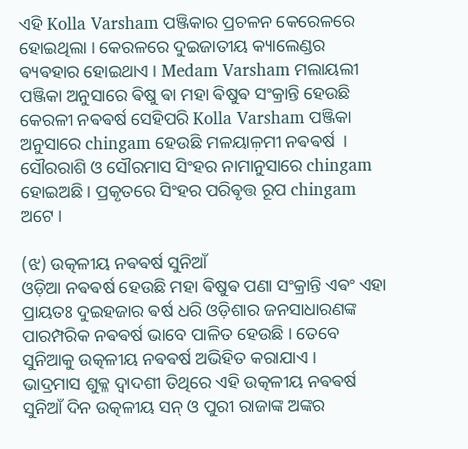ଏହି Kolla Varsham ପଞ୍ଜିକାର ପ୍ରଚଳନ କେରେଳରେ ହୋଇଥିଲା । କେରଳରେ ଦୁଇଜାତୀୟ କ୍ୟାଲେଣ୍ଡର ଵ୍ୟଵହାର ହୋଇଥାଏ । Medam Varsham ମଲାୟଲୀ ପଞ୍ଜିକା ଅନୁସାରେ ଵିଷୁ ଵା ମହା ଵିଷୁଵ ସଂକ୍ରାନ୍ତି ହେଉଛି କେରଳୀ ନଵଵର୍ଷ ସେହିପରି Kolla Varsham ପଞ୍ଜିକା ଅନୁସାରେ chingam ହେଉଛି ମଳୟାଳ଼ମୀ ନଵଵର୍ଷ ‌ । ସୌରରାଶି ଓ ସୌରମାସ ସିଂହର ନାମାନୁସାରେ chingam ହୋଇଅଛି । ପ୍ରକୃତରେ ସିଂହର ପରିଵୃତ୍ତ ରୂପ chingam ଅଟେ ।

(ଝ) ଉତ୍କଳୀୟ ନଵଵର୍ଷ ସୁନିଆଁ
ଓଡ଼ିଆ ନଵଵର୍ଷ ହେଉଛି ମହା ଵିଷୁଵ ପଣା ସଂକ୍ରାନ୍ତି ଏଵଂ ଏହା ପ୍ରାୟତଃ ଦୁଇହଜାର ଵର୍ଷ ଧରି ଓଡ଼ିଶାର ଜନସାଧାରଣଙ୍କ ପାରମ୍ପରିକ ନଵଵର୍ଷ ଭାବେ ପାଳିତ ହେଉଛି । ତେବେ ସୁନିଆକୁ ଉତ୍କଳୀୟ ନଵଵର୍ଷ ଅଭିହିତ କରାଯାଏ ।
ଭାଦ୍ରମାସ ଶୁକ୍ଳ ଦ୍ୱାଦଶୀ ତିଥିରେ ଏହି ଉତ୍କଳୀୟ ନଵଵର୍ଷ ସୁନିଆଁ ଦିନ ଉତ୍କଳୀୟ ସନ୍ ଓ ପୁରୀ ରାଜାଙ୍କ ଅଙ୍କର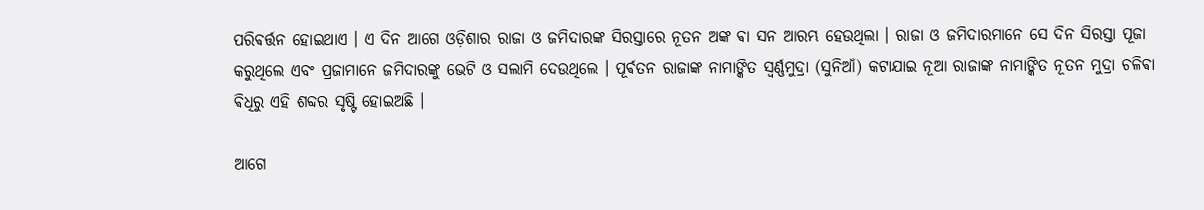ପରିଵର୍ତ୍ତନ ହୋଇଥାଏ । ଏ ଦିନ ଆଗେ ଓଡ଼ିଶାର ରାଜା ଓ ଜମିଦାରଙ୍କ ସିରସ୍ତାରେ ନୂତନ ଅଙ୍କ ଵା ସନ ଆରମ୍ଭ ହେଉଥିଲା । ରାଜା ଓ ଜମିଦାରମାନେ ସେ ଦିନ ସିରସ୍ତା ପୂଜା କରୁଥିଲେ ଏବଂ ପ୍ରଜାମାନେ ଜମିଦାରଙ୍କୁ ଭେଟି ଓ ସଲାମି ଦେଉଥିଲେ । ପୂର୍ଵତନ ରାଜାଙ୍କ ନାମାଙ୍କିତ ସ୍ୱର୍ଣ୍ଣମୁଦ୍ରା (ସୁନିଆଁ) କଟାଯାଇ ନୂଆ ରାଜାଙ୍କ ନାମାଙ୍କିତ ନୂତନ ମୁଦ୍ରା ଚଳିଵା ଵିଧିରୁ ଏହି ଶବ୍ଦର ସୃଷ୍ଟି ହୋଇଅଛି ।

ଆଗେ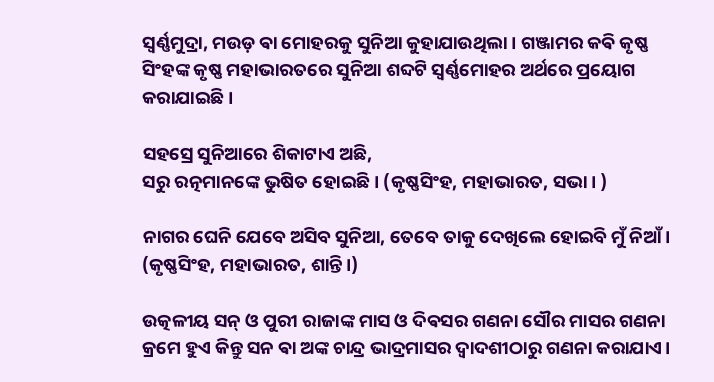ସ୍ୱର୍ଣ୍ଣମୁଦ୍ରା, ମଉଡ଼ ଵା ମୋହରକୁ ସୁନିଆ କୁହାଯାଉଥିଲା । ଗଞ୍ଜାମର କଵି କୃଷ୍ଣ ସିଂହଙ୍କ କୃଷ୍ଣ ମହାଭାରତରେ ସୁନିଆ ଶବ୍ଦଟି ସ୍ଵର୍ଣ୍ଣମୋହର ଅର୍ଥରେ ପ୍ରୟୋଗ କରାଯାଇଛି ।

ସହସ୍ରେ ସୁନିଆରେ ଶିକାଟାଏ ଅଛି,
ସରୁ ରତ୍ନମାନଙ୍କେ ଭୁଷିତ ହୋଇଛି। (କୃଷ୍ଣସିଂହ, ମହାଭାରତ, ସଭା। )

ନାଗର ଘେନି ଯେବେ ଅସିବ ସୁନିଆ, ତେବେ ତାକୁ ଦେଖିଲେ ହୋଇବି ମୁଁ ନିଆଁ। (କୃଷ୍ଣସିଂହ, ମହାଭାରତ, ଶାନ୍ତି।)

ଉତ୍କଳୀୟ ସନ୍ ଓ ପୁରୀ ରାଜାଙ୍କ ମାସ ଓ ଦିଵସର ଗଣନା ସୌର ମାସର ଗଣନା କ୍ରମେ ହୁଏ କିନ୍ତୁ ସନ ଵା ଅଙ୍କ ଚାନ୍ଦ୍ର ଭାଦ୍ରମାସର ଦ୍ୱାଦଶୀଠାରୁ ଗଣନା କରାଯାଏ।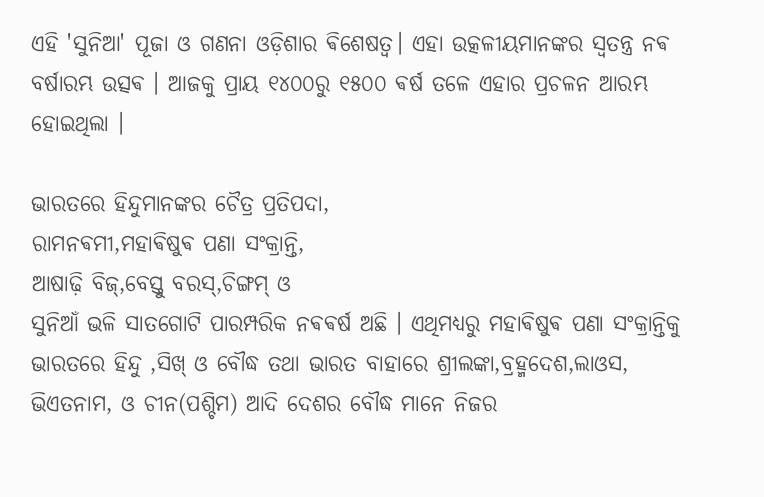ଏହି 'ସୁନିଆ' ପୂଜା ଓ ଗଣନା ଓଡ଼ିଶାର ଵିଶେଷତ୍ୱ। ଏହା ଉତ୍କଳୀୟମାନଙ୍କର ସ୍ଵତନ୍ତ୍ର ନଵ ବର୍ଷାରମ୍ଭ ଉତ୍ସଵ । ଆଜକୁ ପ୍ରାୟ ୧୪୦୦ରୁ ୧୫୦୦ ଵର୍ଷ ତଳେ ଏହାର ପ୍ରଚଳନ ଆରମ୍ଭ ହୋଇଥିଲା ।

ଭାରତରେ ହିନ୍ଦୁମାନଙ୍କର ଚୈତ୍ର ପ୍ରତିପଦା,
ରାମନଵମୀ,ମହାଵିଷୁଵ ପଣା ସଂକ୍ରାନ୍ତି,
ଆଷାଢ଼ି ବିଜ୍,ବେସ୍ତୁ ବରସ୍,ଚିଙ୍ଗମ୍ ଓ
ସୁନିଆଁ ଭଳି ସାତଗୋଟି ପାରମ୍ପରିକ ନଵଵର୍ଷ ଅଛି । ଏଥିମଧ୍ୟରୁ ମହାଵିଷୁଵ ପଣା ସଂକ୍ରାନ୍ତିକୁ ଭାରତରେ ହିନ୍ଦୁ ,ସିଖ୍ ଓ ବୌଦ୍ଧ ତଥା ଭାରତ ବାହାରେ ଶ୍ରୀଲଙ୍କା,ବ୍ରହ୍ମଦେଶ,ଲାଓସ, ଭିଏତନାମ, ଓ ଚୀନ(ପଶ୍ଚିମ) ଆଦି ଦେଶର ବୌଦ୍ଧ ମାନେ ନିଜର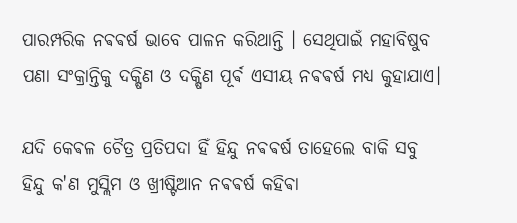ପାରମ୍ପରିକ ନଵଵର୍ଷ ଭାବେ ପାଳନ କରିଥାନ୍ତି । ସେଥିପାଇଁ ମହାବିଷୁବ ପଣା ସଂକ୍ରାନ୍ତିକୁ ଦକ୍ଷିଣ ଓ ଦକ୍ଷିଣ ପୂର୍ଵ ଏସୀୟ ନଵଵର୍ଷ ମଧ୍ୟ କୁହାଯାଏ।

ଯଦି କେଵଳ ଚୈତ୍ର ପ୍ରତିପଦା ହିଁ ହିନ୍ଦୁ ନଵଵର୍ଷ ତାହେଲେ ବାକି ସବୁ ହିନ୍ଦୁ କ'ଣ ମୁସ୍ଲିମ ଓ ଖ୍ରୀଷ୍ଟିଆନ ନଵଵର୍ଷ କହିଵା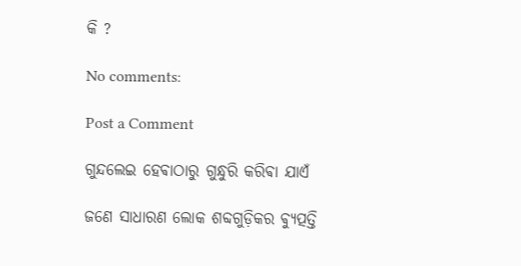କି ?

No comments:

Post a Comment

ଗୁନ୍ଦଲେଇ ହେଵାଠାରୁ ଗୁନ୍ଧୁରି କରିଵା ଯାଏଁ

ଜଣେ ସାଧାରଣ ଲୋକ ଶବ୍ଦଗୁଡ଼ିକର ଵ୍ୟୁତ୍ପତ୍ତି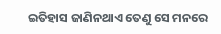ଇତିହାସ ଜାଣିନଥାଏ ତେଣୁ ସେ ମନରେ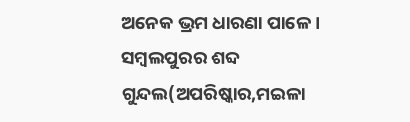ଅନେକ ଭ୍ରମ ଧାରଣା ପାଳେ । ସମ୍ବଲପୁରର ଶବ୍ଦ ଗୁନ୍ଦଲ(ଅପରିଷ୍କାର,ମଇଳା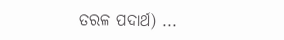ତରଳ ପଦାର୍ଥ) ...